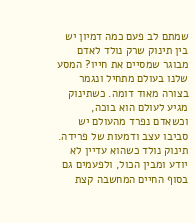שמתם לב פעם כמה דמיון יש בין תינוק שרק נולד לאדם מבוגר שמסיים את חייו? המסע שלנו בעולם מתחיל ונגמר בצורה מאוד דומה. כשתינוק מגיע לעולם הוא בוכה, וכשאדם נפרד מהעולם יש סביבו עצב ודמעות של פרידה. תינוק נולד כשהוא עדיין לא יודע ומבין הכול, ולפעמים גם בסוף החיים המחשבה קצת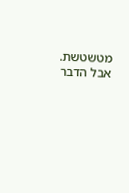מטשטשת. אבל הדבר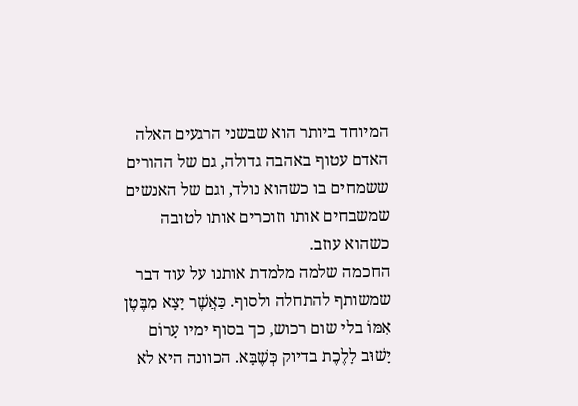המיוחד ביותר הוא שבשני הרגעים האלה האדם עטוף באהבה גדולה, גם של ההורים ששמחים בו כשהוא נולד, וגם של האנשים שמשבחים אותו וזוכרים אותו לטובה כשהוא עוזב.
החכמה שלמה מלמדת אותנו על עוד דבר שמשותף להתחלה ולסוף. כַּאֲשֶׁר יָצָא מִבֶּטֶן אִמּוֹ בלי שום רכוש, כך בסוף ימיו עָרוֹם יָשׁוּב לָלֶכֶת בדיוק כְּשֶׁבָּא. הכוונה היא לא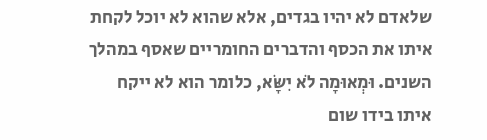שלאדם לא יהיו בגדים, אלא שהוא לא יוכל לקחת איתו את הכסף והדברים החומריים שאסף במהלך השנים. וּמְאוּמָה לֹא יִשָּׂא, כלומר הוא לא ייקח איתו בידו שום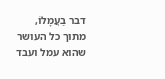דבר בַעֲמָלוֹ, מתוך כל העושר שהוא עמל ועבד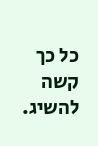כל כך קשה להשיג.